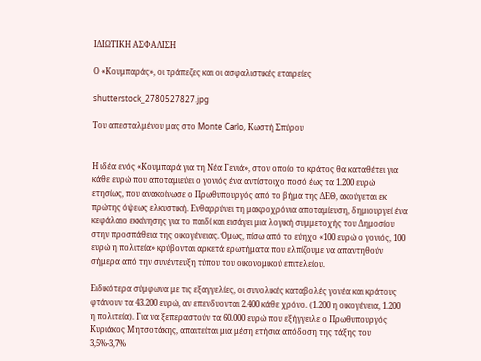ΙΔΙΩΤΙΚΗ ΑΣΦAΛΙΣΗ

Ο «Κουμπαράς», οι τράπεζες και οι ασφαλιστικές εταιρείες

shutterstock_2780527827.jpg

Του απεσταλμένου μας στο Monte Carlo, Κωστή Σπύρου


Η ιδέα ενός «Κουμπαρά για τη Νέα Γενιά», στον οποίο το κράτος θα καταθέτει για κάθε ευρώ που αποταμιεύει ο γονιός ένα αντίστοιχο ποσό έως τα 1.200 ευρώ ετησίως, που ανακοίνωσε ο Πρωθυπουργός από το βήμα της ΔΕΘ, ακούγεται εκ πρώτης όψεως ελκυστική. Ενθαρρύνει τη μακροχρόνια αποταμίευση, δημιουργεί ένα κεφάλαιο εκκίνησης για το παιδί και εισάγει μια λογική συμμετοχής του Δημοσίου στην προσπάθεια της οικογένειας. Όμως, πίσω από το εύηχο «100 ευρώ ο γονιός, 100 ευρώ η πολιτεία» κρύβονται αρκετά ερωτήματα που ελπίζουμε να απαντηθούν σήμερα από την συνέντευξη τύπου του οικονομικού επιτελείου.

Ειδικότερα σύμφωνα με τις εξαγγελίες, οι συνολικές καταβολές γονέα και κράτους φτάνουν τα 43.200 ευρώ, αν επενδυονται 2.400 κάθε χρόνο. (1.200 η οικογένεια, 1.200 η πολιτεία). Για να ξεπεραστούν τα 60.000 ευρώ που εξήγγειλε ο Πρωθυπουργός Κυριάκος Μητσοτάκης, απαιτείται μια μέση ετήσια απόδοση της τάξης του 3,5%-3,7%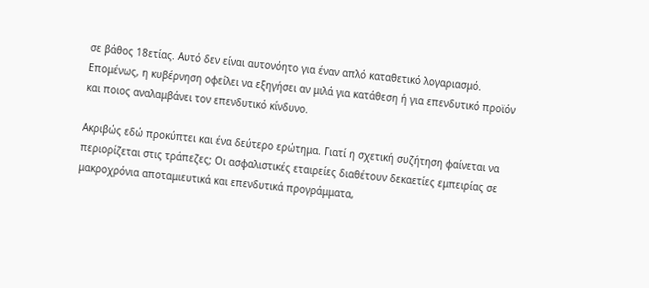σε βάθος 18ετίας. Αυτό δεν είναι αυτονόητο για έναν απλό καταθετικό λογαριασμό. Επομένως, η κυβέρνηση οφείλει να εξηγήσει αν μιλά για κατάθεση ή για επενδυτικό προϊόν και ποιος αναλαμβάνει τον επενδυτικό κίνδυνο.

Ακριβώς εδώ προκύπτει και ένα δεύτερο ερώτημα. Γιατί η σχετική συζήτηση φαίνεται να περιορίζεται στις τράπεζες; Οι ασφαλιστικές εταιρείες διαθέτουν δεκαετίες εμπειρίας σε μακροχρόνια αποταμιευτικά και επενδυτικά προγράμματα,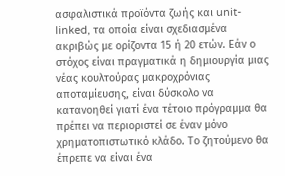ασφαλιστικά προϊόντα ζωής και unit-linked, τα οποία είναι σχεδιασμένα ακριβώς με ορίζοντα 15 ή 20 ετών. Εάν ο στόχος είναι πραγματικά η δημιουργία μιας νέας κουλτούρας μακροχρόνιας αποταμίευσης, είναι δύσκολο να κατανοηθεί γιατί ένα τέτοιο πρόγραμμα θα πρέπει να περιοριστεί σε έναν μόνο χρηματοπιστωτικό κλάδο. Το ζητούμενο θα έπρεπε να είναι ένα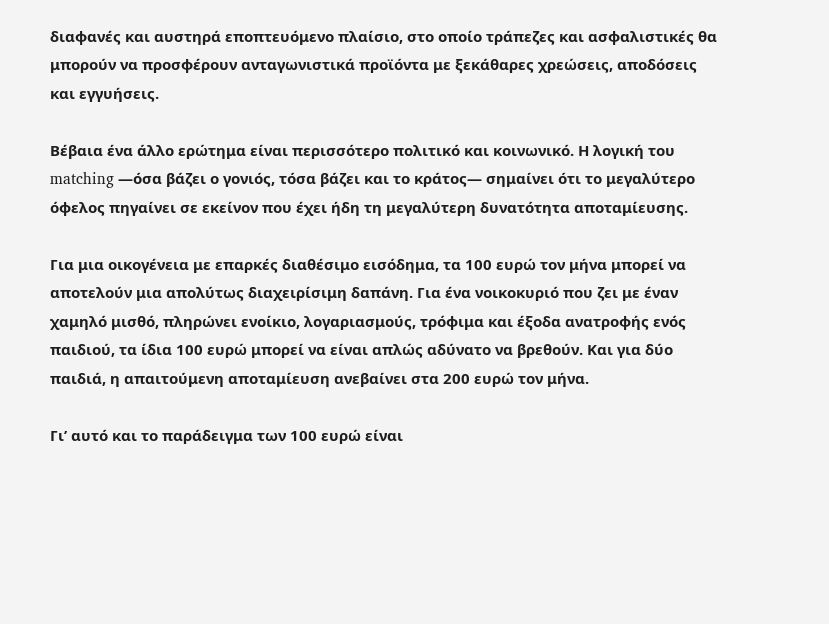διαφανές και αυστηρά εποπτευόμενο πλαίσιο, στο οποίο τράπεζες και ασφαλιστικές θα μπορούν να προσφέρουν ανταγωνιστικά προϊόντα με ξεκάθαρες χρεώσεις, αποδόσεις και εγγυήσεις.

Βέβαια ένα άλλο ερώτημα είναι περισσότερο πολιτικό και κοινωνικό. Η λογική του matching —όσα βάζει ο γονιός, τόσα βάζει και το κράτος— σημαίνει ότι το μεγαλύτερο όφελος πηγαίνει σε εκείνον που έχει ήδη τη μεγαλύτερη δυνατότητα αποταμίευσης.

Για μια οικογένεια με επαρκές διαθέσιμο εισόδημα, τα 100 ευρώ τον μήνα μπορεί να αποτελούν μια απολύτως διαχειρίσιμη δαπάνη. Για ένα νοικοκυριό που ζει με έναν χαμηλό μισθό, πληρώνει ενοίκιο, λογαριασμούς, τρόφιμα και έξοδα ανατροφής ενός παιδιού, τα ίδια 100 ευρώ μπορεί να είναι απλώς αδύνατο να βρεθούν. Και για δύο παιδιά, η απαιτούμενη αποταμίευση ανεβαίνει στα 200 ευρώ τον μήνα.

Γι’ αυτό και το παράδειγμα των 100 ευρώ είναι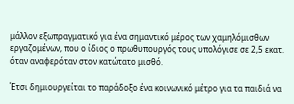μάλλον εξωπραγματικό για ένα σημαντικό μέρος των χαμηλόμισθων εργαζομένων, που ο ίδιος ο πρωθυπουργός τους υπολόγισε σε 2,5 εκατ. όταν αναφερόταν στον κατώτατο μισθό.

Έτσι δημιουργείται το παράδοξο ένα κοινωνικό μέτρο για τα παιδιά να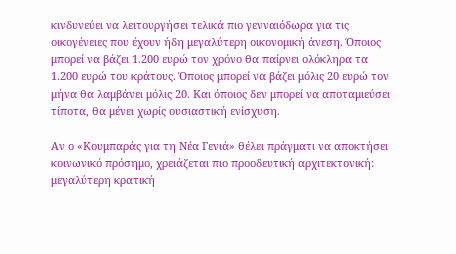κινδυνεύει να λειτουργήσει τελικά πιο γενναιόδωρα για τις οικογένειες που έχουν ήδη μεγαλύτερη οικονομική άνεση. Όποιος μπορεί να βάζει 1.200 ευρώ τον χρόνο θα παίρνει ολόκληρα τα 1.200 ευρώ του κράτους. Όποιος μπορεί να βάζει μόλις 20 ευρώ τον μήνα θα λαμβάνει μόλις 20. Και όποιος δεν μπορεί να αποταμιεύσει τίποτα, θα μένει χωρίς ουσιαστική ενίσχυση.

Αν ο «Κουμπαράς για τη Νέα Γενιά» θέλει πράγματι να αποκτήσει κοινωνικό πρόσημο, χρειάζεται πιο προοδευτική αρχιτεκτονική: μεγαλύτερη κρατική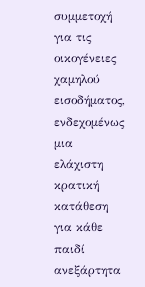συμμετοχή για τις οικογένειες χαμηλού εισοδήματος, ενδεχομένως μια ελάχιστη κρατική κατάθεση για κάθε παιδί ανεξάρτητα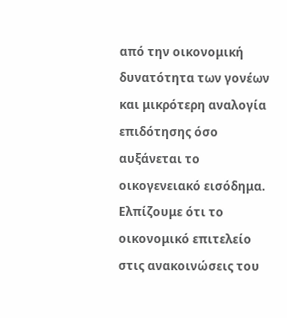από την οικονομική δυνατότητα των γονέων και μικρότερη αναλογία επιδότησης όσο αυξάνεται το οικογενειακό εισόδημα. Ελπίζουμε ότι το οικονομικό επιτελείο στις ανακοινώσεις του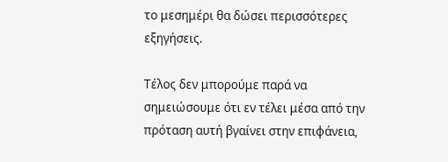το μεσημέρι θα δώσει περισσότερες εξηγήσεις.

Τέλος δεν μπορούμε παρά να σημειώσουμε ότι εν τέλει μέσα από την πρόταση αυτή βγαίνει στην επιφάνεια,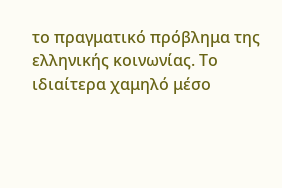το πραγματικό πρόβλημα της ελληνικής κοινωνίας. Το ιδιαίτερα χαμηλό μέσο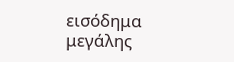εισόδημα μεγάλης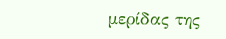μερίδας της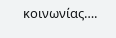κοινωνίας….